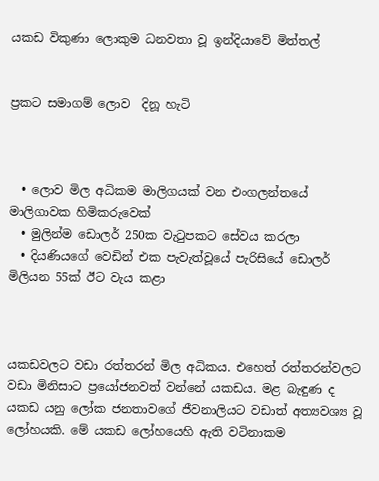යකඩ විකුණා ලොකුම ධනවතා වූ ඉන්දියාවේ මිත්තල්


ප්‍රකට සමාගම් ලොව  දිනූ හැටි



  • ලොව මිල අධිකම මාලිගයක් වන එංගලන්තයේ මාලිගාවක හිමිකරුවෙක්
  • මුලින්ම ඩොලර් 250ක වැටුපකට සේවය කරලා
  • දියණියගේ වෙඩින් එක පැවැත්වූයේ පැරිසියේ ඩොලර් මිලියන 55ක් ඊට වැය කළා



යකඩවලට වඩා රත්තරන් මිල අධිකය. එහෙත් රත්තරන්වලට වඩා මිනිසාට ප්‍රයෝජනවත් වන්නේ යකඩය. මළ බැඳුණ ද යකඩ යනු ලෝක ජනතාවගේ ජීවනාලියට වඩාත් අත්‍යවශ්‍ය වූ ලෝහයකි. මේ යකඩ ලෝහයෙහි ඇති වටිනාකම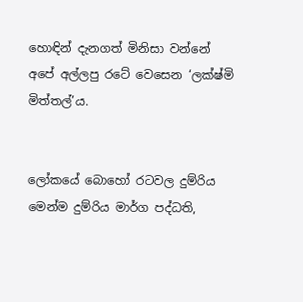හොඳින් දැනගත් මිනිසා වන්නේ අපේ අල්ලපු රටේ වෙසෙන ‘ලක්ෂ්මි මිත්තල්’ය.


ලෝකයේ බොහෝ රටවල දුම්රිය මෙන්ම දුම්රිය මාර්ග පද්ධති,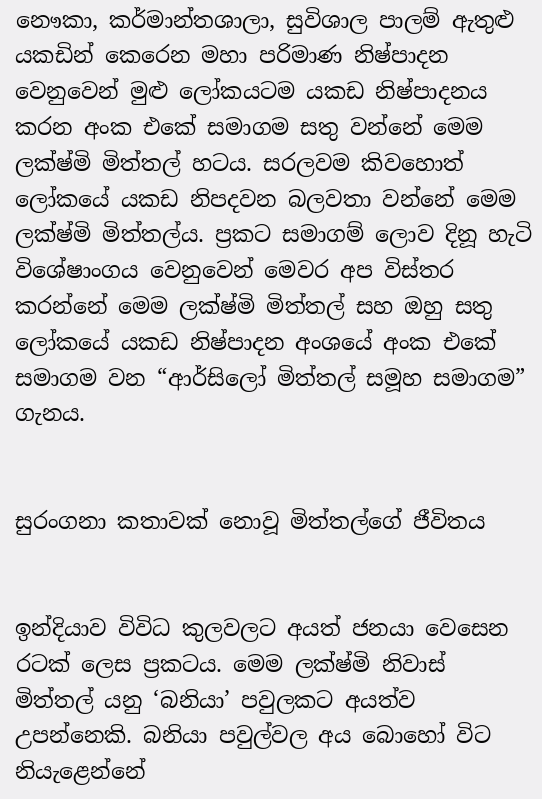නෞකා, කර්මාන්තශාලා, සුවිශාල පාලම් ඇතුළු යකඩින් කෙරෙන මහා පරිමාණ නිෂ්පාදන වෙනුවෙන් මුළු ලෝකයටම යකඩ නිෂ්පාදනය කරන අංක එකේ සමාගම සතු වන්නේ මෙම ලක්ෂ්මි මිත්තල් හටය. සරලවම කිවහොත් ලෝකයේ යකඩ නිපදවන බලවතා වන්නේ මෙම ලක්ෂ්මි මිත්තල්ය. ප්‍රකට සමාගම් ලොව දිනූ හැටි විශේෂාංගය වෙනුවෙන් මෙවර අප විස්තර කරන්නේ මෙම ලක්ෂ්මි මිත්තල් සහ ඔහු සතු ලෝකයේ යකඩ නිෂ්පාදන අංශයේ අංක එකේ සමාගම වන “ආර්සිලෝ මිත්තල් සමූහ සමාගම” ගැනය.


සුරංගනා කතාවක් නොවූ මිත්තල්ගේ ජීවිතය


ඉන්දියාව විවිධ කුලවලට අයත් ජනයා වෙසෙන රටක් ලෙස ප්‍රකටය. මෙම ලක්ෂ්මි නිවාස් මිත්තල් යනු ‘බනියා’ පවුලකට අයත්ව උපන්නෙකි. බනියා පවුල්වල අය බොහෝ විට නියැළෙන්නේ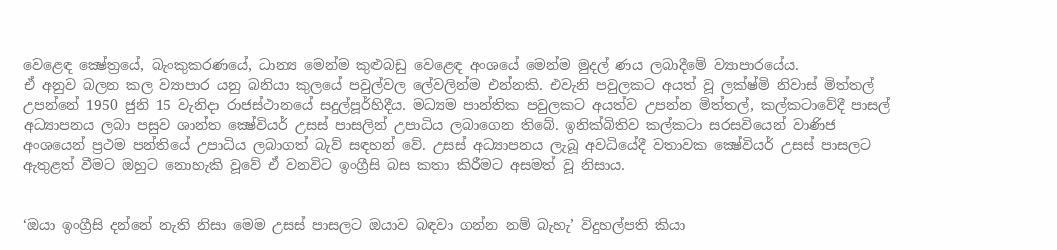වෙළෙඳ ක්‍ෂේත්‍රයේ, බැංකුකරණයේ, ධාන්‍ය මෙන්ම කුළුබඩු වෙළෙඳ අංශයේ මෙන්ම මුදල් ණය ලබාදීමේ ව්‍යාපාරයේය.
ඒ අනුව බලන කල ව්‍යාපාර යනු බනියා කුලයේ පවුල්වල ලේවලින්ම එන්නකි. එවැනි පවුලකට අයත් වූ ලක්ෂ්මි නිවාස් මිත්තල් උපන්නේ 1950 ජුනි 15 වැනිදා රාජස්ථානයේ සදුල්පූර්හිදීය. මධ්‍යම පාන්තික පවුලකට අයත්ව උපන්න මිත්තල්, කල්කටාවේදී පාසල් අධ්‍යාපනය ලබා පසුව ශාන්ත ක්‍ෂේවියර් උසස් පාසලින් උපාධිය ලබාගෙන තිබේ. ඉනික්බිතිව කල්කටා සරසවියෙන් වාණිජ අංශයෙන් ප්‍රථම පන්තියේ උපාධිය ලබාගත් බැව් සඳහන් වේ. උසස් අධ්‍යාපනය ලැබූ අවධියේදී වතාවක ක්‍ෂේවියර් උසස් පාසලට ඇතුළත් වීමට ඔහුට නොහැකි වූවේ ඒ වනවිට ඉංග්‍රීසි බස කතා කිරීමට අසමත් වූ නිසාය.


‘ඔයා ඉංග්‍රීසි දන්නේ නැති නිසා මෙම උසස් පාසලට ඔයාව බඳවා ගන්න නම් බැහැ’ විදුහල්පති කියා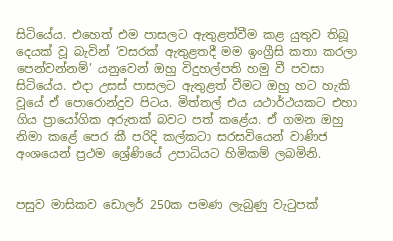සිටියේය. එහෙත් එම පාසලට ඇතුළත්වීම කළ යුතුව තිබූ දෙයක් වූ බැවින් ‘වසරක් ඇතුළතදී මම ඉංග්‍රීසි කතා කරලා පෙන්වන්නම්’ යනුවෙන් ඔහු විදුහල්පති හමු වී පවසා සිටියේය. එදා උසස් පාසලට ඇතුළත් වීමට ඔහු හට හැකි වූයේ ඒ පොරොන්දුව පිටය. මිත්තල් එය යථාර්ථයකට එහා ගිය ප්‍රායෝගික අරුතක් බවට පත් කළේය. ඒ ගමන ඔහු නිමා කළේ පෙර කී පරිදි කල්කටා සරසවියෙන් වාණිජ අංශයෙන් ප්‍රථම ශ්‍රේණියේ උපාධියට හිමිකම් ලබමිනි.


පසුව මාසිකව ඩොලර් 250ක පමණ ලැබුණු වැටුපක්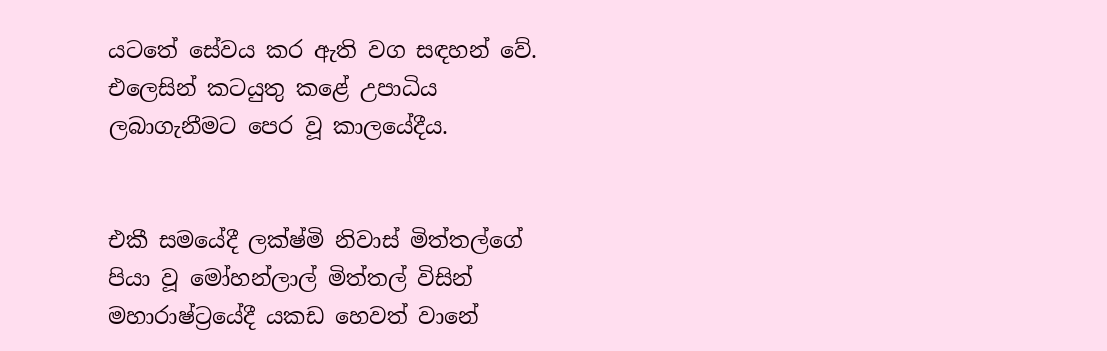යටතේ සේවය කර ඇති වග සඳහන් වේ. එලෙසින් කටයුතු කළේ උපාධිය ලබාගැනීමට පෙර වූ කාලයේදීය.


එකී සමයේදී ලක්ෂ්මි නිවාස් මිත්තල්ගේ පියා වූ මෝහන්ලාල් මිත්තල් විසින් මහාරාෂ්ට්‍රයේදී යකඩ හෙවත් වානේ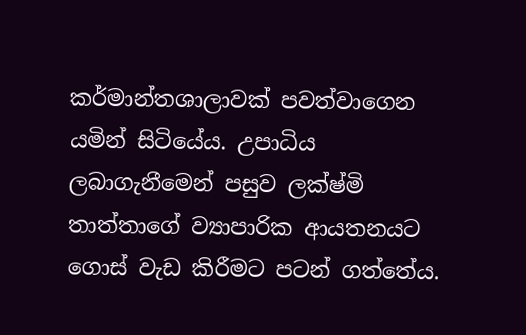කර්මාන්තශාලාවක් පවත්වාගෙන යමින් සිටියේය. උපාධිය ලබාගැනීමෙන් පසුව ලක්ෂ්මි තාත්තාගේ ව්‍යාපාරික ආයතනයට ගොස් වැඩ කිරීමට පටන් ගත්තේය.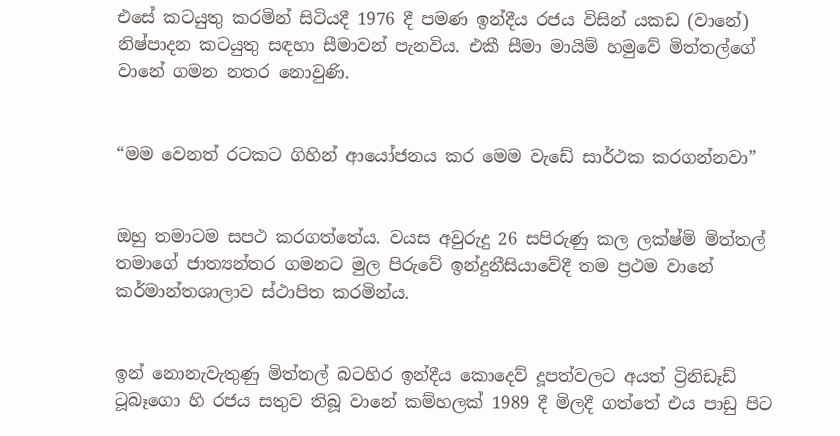එසේ කටයුතු කරමින් සිටියදී 1976 දී පමණ ඉන්දීය රජය විසින් යකඩ (වානේ) නිෂ්පාදන කටයුතු සඳහා සීමාවන් පැනවිය. එකී සීමා මායිම් හමුවේ මිත්තල්ගේ වානේ ගමන නතර නොවුණි.


“මම වෙනත් රටකට ගිහින් ආයෝජනය කර මෙම වැඩේ සාර්ථක කරගන්නවා”


ඔහු තමාටම සපථ කරගත්තේය. වයස අවුරුදු 26 සපිරුණු කල ලක්ෂ්මි මිත්තල් තමාගේ ජාත්‍යන්තර ගමනට මුල පිරුවේ ඉන්දුනීසියාවේදී තම ප්‍රථම වානේ කර්මාන්තශාලාව ස්ථාපිත කරමින්ය.


ඉන් නොනැවැතුණු මිත්තල් බටහිර ඉන්දීය කොදෙව් දූපත්වලට අයත් ට්‍රිනිඩෑඩ් ටූබෑගො හි රජය සතුව තිබූ වානේ කම්හලක් 1989 දී මිලදී ගත්තේ එය පාඩු පිට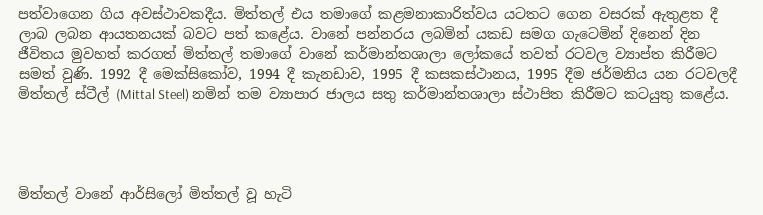පත්වාගෙන ගිය අවස්ථාවකදීය. මිත්තල් එය තමාගේ කළමනාකාරිත්වය යටතට ගෙන වසරක් ඇතුළත දී ලාබ ලබන ආයතනයක් බවට පත් කළේය. වානේ පන්නරය ලබමින් යකඩ සමග ගැටෙමින් දිනෙන් දින ජීවිතය මුවහත් කරගත් මිත්තල් තමාගේ වානේ කර්මාන්තශාලා ලෝකයේ තවත් රටවල ව්‍යාප්ත කිරීමට සමත් වුණි. 1992 දී මෙක්සිකෝව, 1994 දී කැනඩාව, 1995 දී කසකස්ථානය, 1995 දීම ජර්මනිය යන රටවලදී මිත්තල් ස්ටීල් (Mittal Steel) නමින් තම ව්‍යාපාර ජාලය සතු කර්මාන්තශාලා ස්ථාපිත කිරීමට කටයුතු කළේය.




මිත්තල් වානේ ආර්සිලෝ මිත්තල් වූ හැටි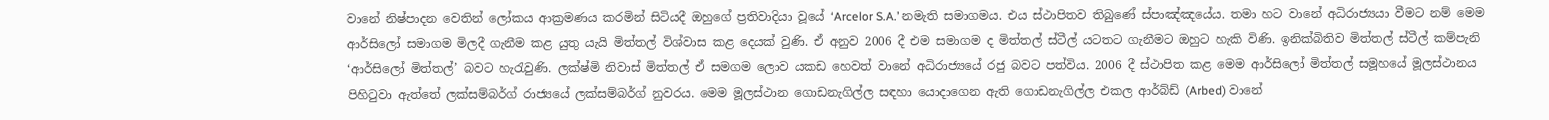වානේ නිෂ්පාදන වෙතින් ලෝකය ආක්‍රමණය කරමින් සිටියදී ඔහුගේ ප්‍රතිවාදියා වූයේ ‘Arcelor S.A.’ නමැති සමාගමය. එය ස්ථාපිතව තිබුණේ ස්පාඤ්ඤයේය. තමා හට වානේ අධිරාජ්‍යයා වීමට නම් මෙම ආර්සිලෝ සමාගම මිලදී ගැනීම කළ යුතු යැයි මිත්තල් විශ්වාස කළ දෙයක් වුණි. ඒ අනුව 2006 දී එම සමාගම ද මිත්තල් ස්ටීල් යටතට ගැනීමට ඔහුට හැකි විණි. ඉනික්බිතිව මිත්තල් ස්ටීල් කම්පැනි ‘ආර්සිලෝ මිත්තල්’ බවට හැරැවුණි. ලක්ෂ්මි නිවාස් මිත්තල් ඒ සමගම ලොව යකඩ හෙවත් වානේ අධිරාජ්‍යයේ රජු බවට පත්විය. 2006 දී ස්ථාපිත කළ මෙම ආර්සිලෝ මිත්තල් සමූහයේ මූලස්ථානය පිහිටුවා ඇත්තේ ලක්සම්බර්ග් රාජ්‍යයේ ලක්සම්බර්ග් නුවරය. මෙම මූලස්ථාන ගොඩනැගිල්ල සඳහා යොදාගෙන ඇති ගොඩනැගිල්ල එකල ආර්බ්ඩ් (Arbed) වානේ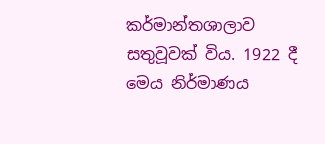කර්මාන්තශාලාව සතුවූවක් විය. 1922 දී මෙය නිර්මාණය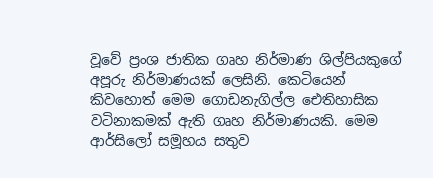වූවේ ප්‍රංශ ජාතික ගෘහ නිර්මාණ ශිල්පියකුගේ අපූරු නිර්මාණයක් ලෙසිනි. කෙටියෙන් කිවහොත් මෙම ගොඩනැගිල්ල ඓතිහාසික වටිනාකමක් ඇති ගෘහ නිර්මාණයකි. මෙම ආර්සිලෝ සමූහය සතුව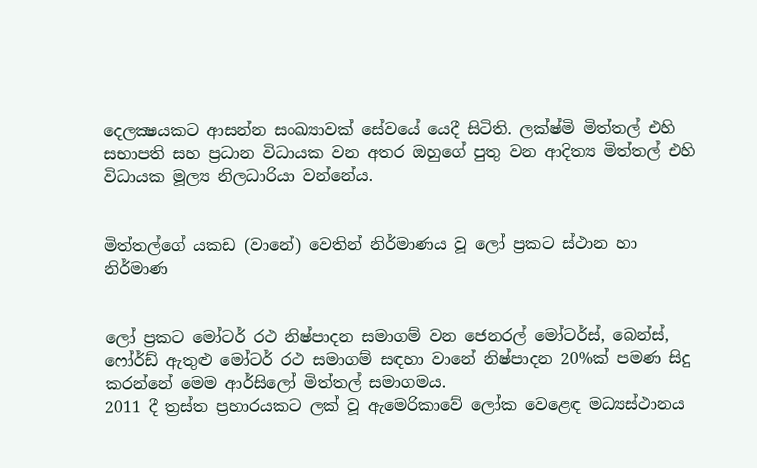දෙලක්‍ෂයකට ආසන්න සංඛ්‍යාවක් සේවයේ යෙදී සිටිති. ලක්ෂ්මි මිත්තල් එහි සභාපති සහ ප්‍රධාන විධායක වන අතර ඔහුගේ පුතු වන ආදිත්‍ය මිත්තල් එහි විධායක මූල්‍ය නිලධාරියා වන්නේය.


මිත්තල්ගේ යකඩ (වානේ) වෙතින් නිර්මාණය වූ ලෝ ප්‍රකට ස්ථාන හා නිර්මාණ


ලෝ ප්‍රකට මෝටර් රථ නිෂ්පාදන සමාගම් වන ජෙනරල් මෝටර්ස්, බෙන්ස්, ෆෝර්ඩ් ඇතුළු මෝටර් රථ සමාගම් සඳහා වානේ නිෂ්පාදන 20%ක් පමණ සිදු කරන්නේ මෙම ආර්සිලෝ මිත්තල් සමාගමය.
2011 දී ත්‍රස්ත ප්‍රහාරයකට ලක් වූ ඇමෙරිකාවේ ලෝක වෙළෙඳ මධ්‍යස්ථානය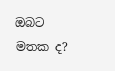ඔබට මතක ද?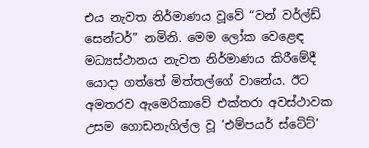එය නැවත නිර්මාණය වූවේ “වන් වර්ල්ඩ් සෙන්ටර්” නමිනි. මෙම ලෝක වෙළෙඳ මධ්‍යස්ථානය නැවත නිර්මාණය කිරීමේදී යොදා ගත්තේ මිත්තල්ගේ වානේය. ඊට අමතරව ඇමෙරිකාවේ එක්තරා අවස්ථාවක උසම ගොඩනැගිල්ල වූ ‘එම්පයර් ස්ටේට්’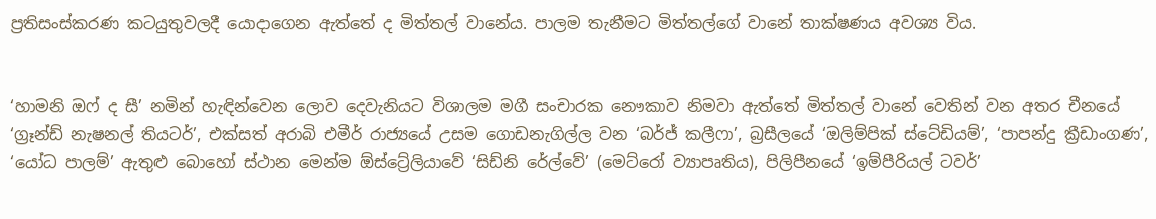ප්‍රතිසංස්කරණ කටයුතුවලදී යොදාගෙන ඇත්තේ ද මිත්තල් වානේය. පාලම තැනීමට මිත්තල්ගේ වානේ තාක්ෂණය අවශ්‍ය විය.


‘හාමනි ඔෆ් ද සී’ නමින් හැඳින්වෙන ලොව දෙවැනියට විශාලම මගී සංචාරක නෞකාව නිමවා ඇත්තේ මිත්තල් වානේ වෙතින් වන අතර චීනයේ ‘ග්‍රෑන්ඩ් නැෂනල් තියටර්’, එක්සත් අරාබි එමීර් රාජ්‍යයේ උසම ගොඩනැගිල්ල වන ‘බර්ජ් කලීෆා’, බ්‍රසීලයේ ‘ඔලිම්පික් ස්ටේඩියම්’, ‘පාපන්දු ක්‍රීඩාංගණ’, ‘යෝධ පාලම්’ ඇතුළු බොහෝ ස්ථාන මෙන්ම ඕස්ට්‍රේලියාවේ ‘සිඩ්නි රේල්වේ’ (මෙට්රෝ ව්‍යාපෘතිය), පිලිපීනයේ ‘ඉම්පීරියල් ටවර්’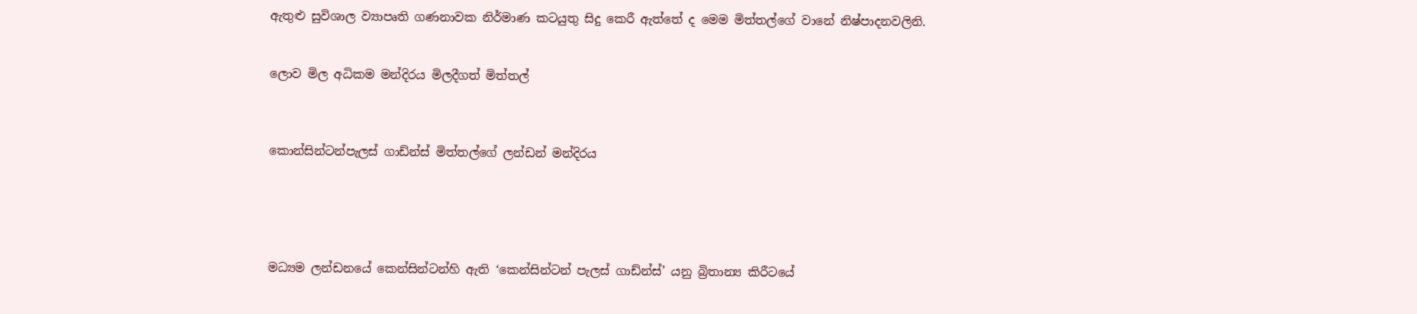ඇතුළු සුවිශාල ව්‍යාපෘති ගණනාවක නිර්මාණ කටයුතු සිදු කෙරී ඇත්තේ ද මෙම මිත්තල්ගේ වානේ නිෂ්පාදනවලිනි.


ලොව මිල අධිකම මන්දිරය මිලදීගත් මිත්තල්



කොන්සින්ටන්පැලස් ගාඩ්න්ස් මිත්තල්ගේ ලන්ඩන් මන්දිරය





මධ්‍යම ලන්ඩනයේ කෙන්සින්ටන්හි ඇති ‘කෙන්සින්ටන් පැලස් ගාඩ්න්ස්’ යනු බ්‍රිතාන්‍ය කිරීටයේ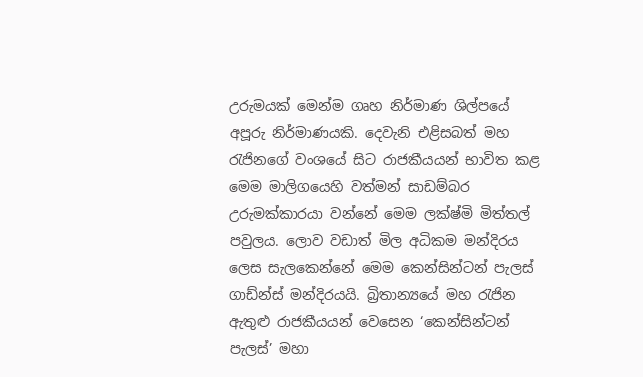උරුමයක් මෙන්ම ගෘහ නිර්මාණ ශිල්පයේ අපූරු නිර්මාණයකි. දෙවැනි එළිසබත් මහ රැජිනගේ වංශයේ සිට රාජකීයයන් භාවිත කළ මෙම මාලිගයෙහි වත්මන් සාඩම්බර උරුමක්කාරයා වන්නේ මෙම ලක්ෂ්මි මිත්තල් පවුලය. ලොව වඩාත් මිල අධිකම මන්දිරය ලෙස සැලකෙන්නේ මෙම කෙන්සින්ටන් පැලස් ගාඩ්න්ස් මන්දිරයයි. බ්‍රිතාන්‍යයේ මහ රැජින ඇතුළු රාජකීයයන් වෙසෙන ‘කෙන්සින්ටන් පැලස්’ මහා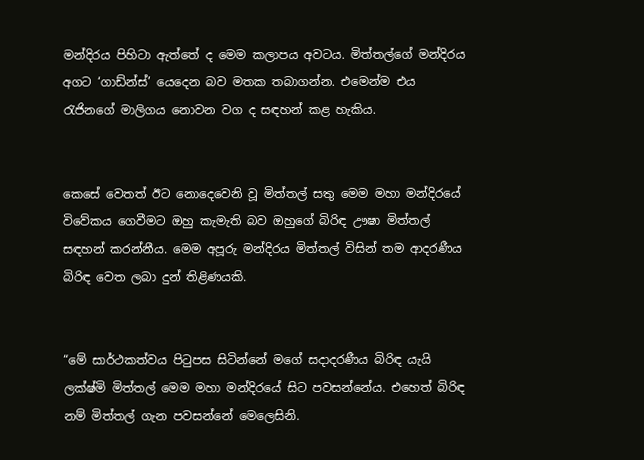මන්දිරය පිහිටා ඇත්තේ ද මෙම කලාපය අවටය. මිත්තල්ගේ මන්දිරය අගට ‘ගාඩ්න්ස්’ යෙදෙන බව මතක තබාගන්න. එමෙන්ම එය රැජිනගේ මාලිගය නොවන වග ද සඳහන් කළ හැකිය.


කෙසේ වෙතත් ඊට නොදෙවෙනි වූ මිත්තල් සතු මෙම මහා මන්දිරයේ විවේකය ගෙවීමට ඔහු කැමැති බව ඔහුගේ බිරිඳ ඌෂා මිත්තල් සඳහන් කරන්නීය. මෙම අපූරු මන්දිරය මිත්තල් විසින් තම ආදරණීය බිරිඳ වෙත ලබා දුන් තිළිණයකි.


“මේ සාර්ථකත්වය පිටුපස සිටින්නේ මගේ සදාදරණීය බිරිඳ යැයි ලක්ෂ්මි මිත්තල් මෙම මහා මන්දිරයේ සිට පවසන්නේය. එහෙත් බිරිඳ නම් මිත්තල් ගැන පවසන්නේ මෙලෙසිනි.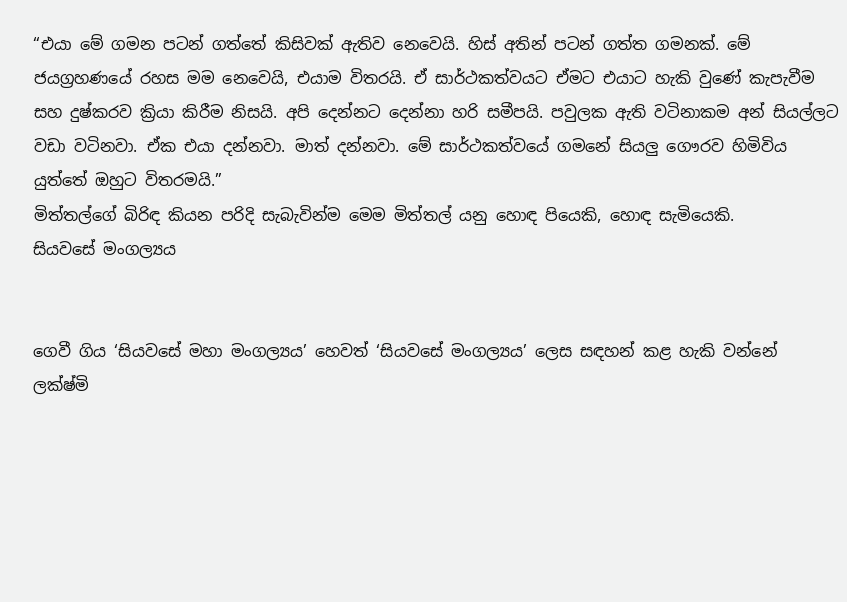“එයා මේ ගමන පටන් ගත්තේ කිසිවක් ඇතිව නෙවෙයි. හිස් අතින් පටන් ගත්ත ගමනක්. මේ ජයග්‍රහණයේ රහස මම නෙවෙයි, එයාම විතරයි. ඒ සාර්ථකත්වයට ඒමට එයාට හැකි වුණේ කැපැවීම සහ දුෂ්කරව ක්‍රියා කිරීම නිසයි. අපි දෙන්නට දෙන්නා හරි සමීපයි. පවුලක ඇති වටිනාකම අන් සියල්ලට වඩා වටිනවා. ඒක එයා දන්නවා. මාත් දන්නවා. මේ සාර්ථකත්වයේ ගමනේ සියලු ගෞරව හිමිවිය යුත්තේ ඔහුට විතරමයි.”
මිත්තල්ගේ බිරිඳ කියන පරිදි සැබැවින්ම මෙම මිත්තල් යනු හොඳ පියෙකි, හොඳ සැමියෙකි.
සියවසේ මංගල්‍යය


ගෙවී ගිය ‘සියවසේ මහා මංගල්‍යය’ හෙවත් ‘සියවසේ මංගල්‍යය’ ලෙස සඳහන් කළ හැකි වන්නේ ලක්ෂ්මි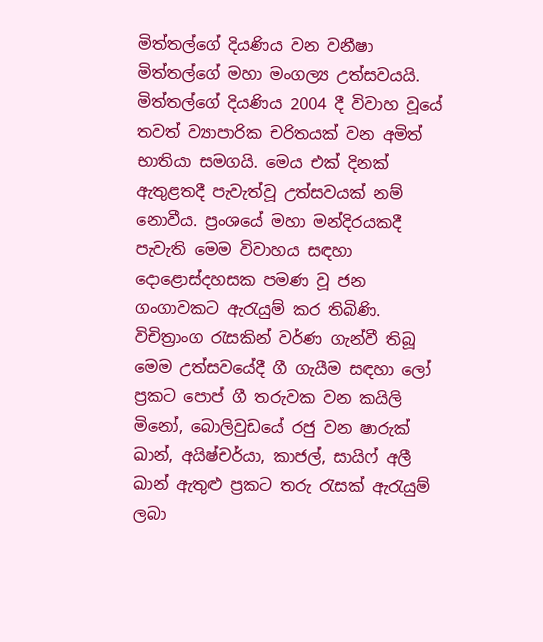මිත්තල්ගේ දියණිය වන වනීෂා මිත්තල්ගේ මහා මංගල්‍ය උත්සවයයි. මිත්තල්ගේ දියණිය 2004 දී විවාහ වූයේ තවත් ව්‍යාපාරික චරිතයක් වන අමිත් භාතියා සමගයි. මෙය එක් දිනක් ඇතුළතදී පැවැත්වූ උත්සවයක් නම් නොවීය. ප්‍රංශයේ මහා මන්දිරයකදී පැවැති මෙම විවාහය සඳහා දොළොස්දහසක පමණ වූ ජන ගංගාවකට ඇරැයුම් කර තිබිණි. විචිත්‍රාංග රැසකින් වර්ණ ගැන්වී තිබූ මෙම උත්සවයේදී ගී ගැයීම සඳහා ලෝ ප්‍රකට පොප් ගී තරුවක වන කයිලි මිනෝ, බොලිවුඩයේ රජු වන ෂාරුක් ඛාන්, අයිෂ්චර්යා, කාජල්, සායිෆ් අලී ඛාන් ඇතුළු ප්‍රකට තරු රැසක් ඇරැයුම් ලබා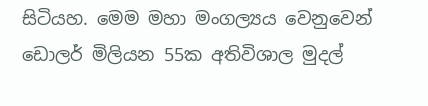සිටියහ. මෙම මහා මංගල්‍යය වෙනුවෙන් ඩොලර් මිලියන 55ක අතිවිශාල මුදල්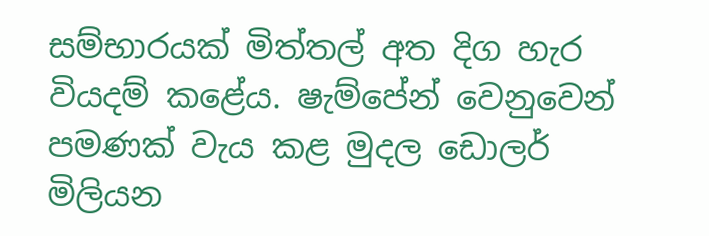සම්භාරයක් මිත්තල් අත දිග හැර වියදම් කළේය. ෂැම්පේන් වෙනුවෙන් පමණක් වැය කළ මුදල ඩොලර් මිලියන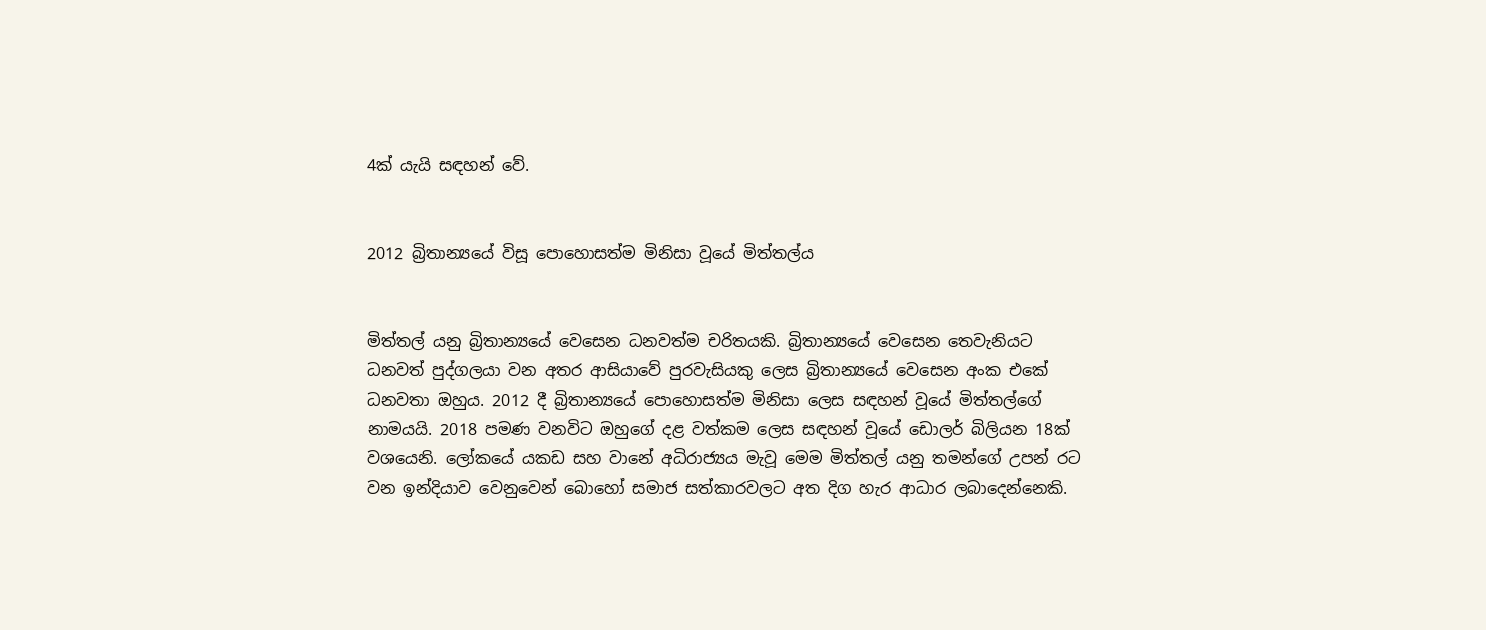4ක් යැයි සඳහන් වේ.


2012 බ්‍රිතාන්‍යයේ විසූ පොහොසත්ම මිනිසා වූයේ මිත්තල්ය


මිත්තල් යනු බ්‍රිතාන්‍යයේ වෙසෙන ධනවත්ම චරිතයකි. බ්‍රිතාන්‍යයේ වෙසෙන තෙවැනියට ධනවත් පුද්ගලයා වන අතර ආසියාවේ පුරවැසියකු ලෙස බ්‍රිතාන්‍යයේ වෙසෙන අංක එකේ ධනවතා ඔහුය. 2012 දී බ්‍රිතාන්‍යයේ පොහොසත්ම මිනිසා ලෙස සඳහන් වූයේ මිත්තල්ගේ නාමයයි. 2018 පමණ වනවිට ඔහුගේ දළ වත්කම ලෙස සඳහන් වූයේ ඩොලර් බිලියන 18ක් වශයෙනි. ලෝකයේ යකඩ සහ වානේ අධිරාජ්‍යය මැවූ මෙම මිත්තල් යනු තමන්ගේ උපන් රට වන ඉන්දියාව වෙනුවෙන් බොහෝ සමාජ සත්කාරවලට අත දිග හැර ආධාර ලබාදෙන්නෙකි.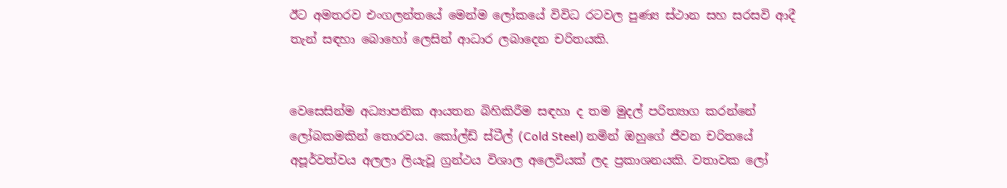ඊට අමතරව එංගලන්තයේ මෙන්ම ලෝකයේ විවිධ රටවල පුණ්‍ය ස්ථාන සහ සරසවි ආදී තැන් සඳහා බොහෝ ලෙසින් ආධාර ලබාදෙන චරිතයකි.


වෙසෙසින්ම අධ්‍යාපනික ආයතන බිහිකිරීම සඳහා ද තම මුදල් පරිත්‍යාග කරන්නේ ලෝබකමකින් තොරවය. කෝල්ඩ් ස්ටීල් (Cold Steel) නමින් ඔහුගේ ජීවන චරිතයේ අපූර්වත්වය අලලා ලියැවූ ග්‍රන්ථය විශාල අලෙවියක් ලද ප්‍රකාශනයකි. වතාවක ලෝ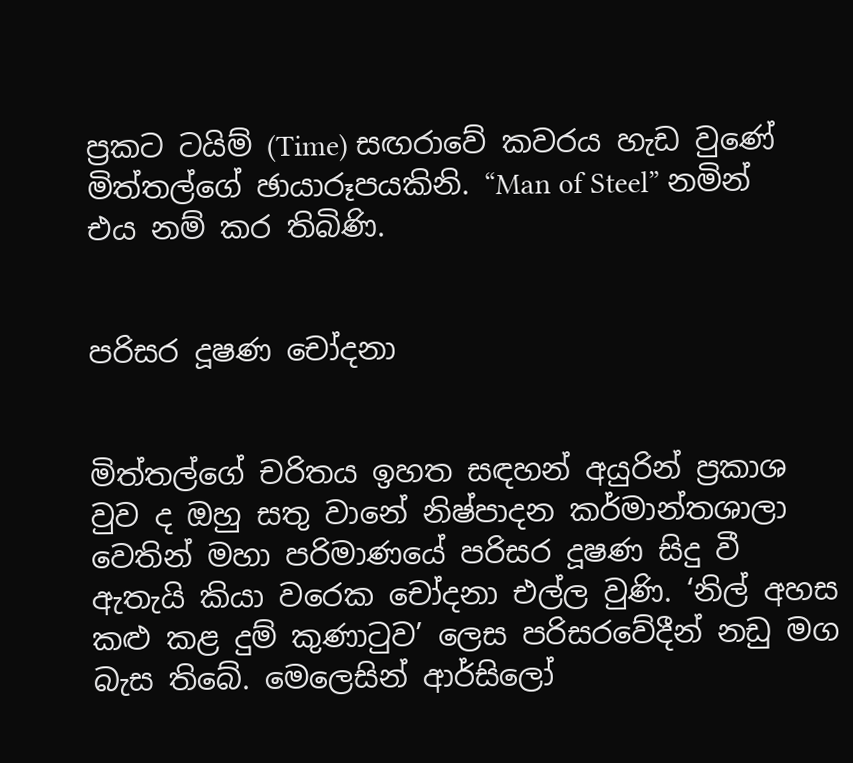ප්‍රකට ටයිම් (Time) සඟරාවේ කවරය හැඩ වුණේ මිත්තල්ගේ ඡායාරූපයකිනි. “Man of Steel” නමින් එය නම් කර තිබිණි.


පරිසර දූෂණ චෝදනා


මිත්තල්ගේ චරිතය ඉහත සඳහන් අයුරින් ප්‍රකාශ වුව ද ඔහු සතු වානේ නිෂ්පාදන කර්මාන්තශාලා වෙතින් මහා පරිමාණයේ පරිසර දූෂණ සිදු වී ඇතැයි කියා වරෙක චෝදනා එල්ල වුණි. ‘නිල් අහස කළු කළ දුම් කුණාටුව’ ලෙස පරිසරවේදීන් නඩු මග බැස තිබේ. මෙලෙසින් ආර්සිලෝ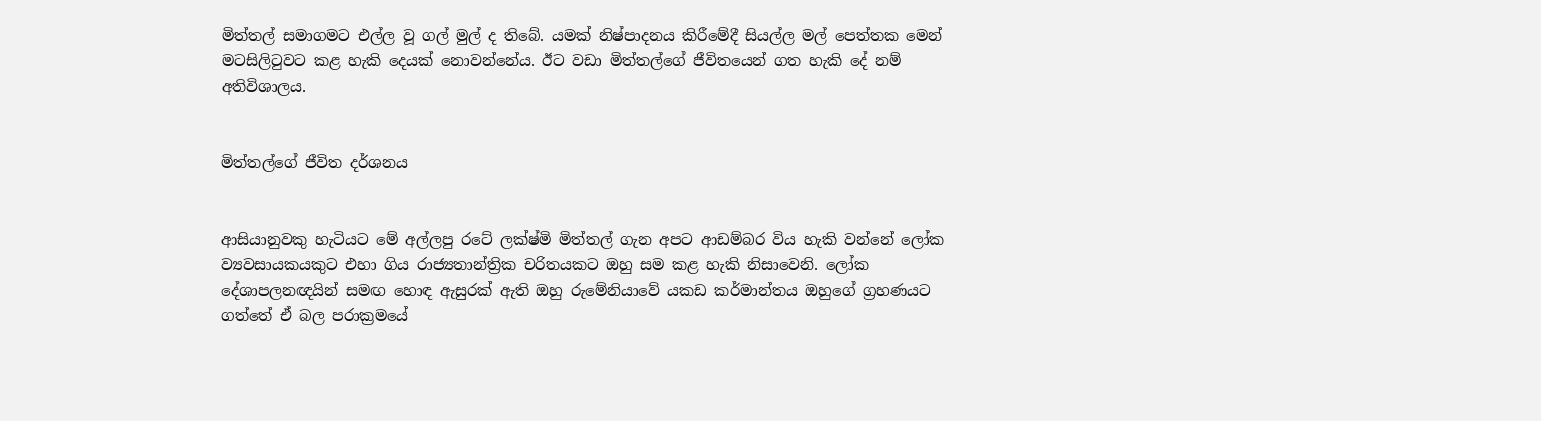මිත්තල් සමාගමට එල්ල වූ ගල් මුල් ද තිබේ. යමක් නිෂ්පාදනය කිරීමේදී සියල්ල මල් පෙත්තක මෙන් මටසිලිටුවට කළ හැකි දෙයක් නොවන්නේය. ඊට වඩා මිත්තල්ගේ ජීවිතයෙන් ගත හැකි දේ නම් අතිවිශාලය.


මිත්තල්ගේ ජීවිත දර්ශනය


ආසියානුවකු හැටියට මේ අල්ලපු රටේ ලක්ෂ්මි මිත්තල් ගැන අපට ආඩම්බර විය හැකි වන්නේ ලෝක ව්‍යවසායකයකුට එහා ගිය රාජ්‍යතාන්ත්‍රික චරිතයකට ඔහු සම කළ හැකි නිසාවෙනි. ලෝක දේශාපලනඥයින් සමඟ හොඳ ඇසුරක් ඇති ඔහු රුමේනියාවේ යකඩ කර්මාන්තය ඔහුගේ ග්‍රහණයට ගත්තේ ඒ බල පරාක්‍රමයේ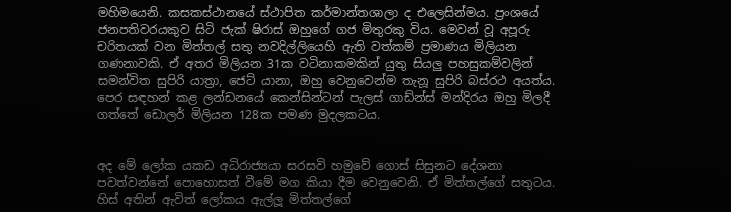මහිමයෙනි. කසකස්ථානයේ ස්ථාපිත කර්මාන්තශාලා ද එලෙසින්මය. ප්‍රංශයේ ජනපතිවරයකුව සිටි ජැක් ෂිරාස් ඔහුගේ ගජ මිතුරකු විය. මෙවන් වූ අපූරු චරිතයක් වන මිත්තල් සතු නවදිල්ලියෙහි ඇති වත්කම් ප්‍රමාණය මිලියන ගණනාවකි. ඒ අතර මිලියන 31ක වටිනාකමකින් යුතු සියලු පහසුකම්වලින් සමන්විත සුපිරි යාත්‍රා, ජෙට් යානා, ඔහු වෙනුවෙන්ම තැනූ සුපිරි බස්රථ අයත්ය. පෙර සඳහන් කළ ලන්ඩනයේ කෙන්සින්ටන් පැලස් ගාඩ්න්ස් මන්දිරය ඔහු මිලදී ගත්තේ ඩොලර් මිලියන 128ක පමණ මුදලකටය.


අද මේ ලෝක යකඩ අධිරාජ්‍යයා සරසවි හමුවේ ගොස් සිසුනට දේශනා පවත්වන්නේ පොහොසත් වීමේ මග කියා දීම වෙනුවෙනි. ඒ මිත්තල්ගේ සතුටය. හිස් අතින් ඇවිත් ලෝකය ඇල්ලූ මිත්තල්ගේ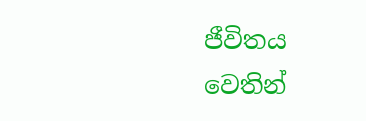ජීවිතය වෙතින්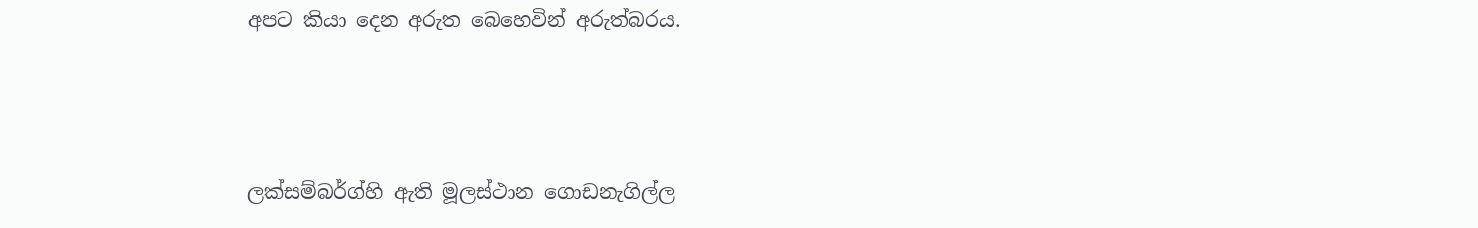අපට කියා දෙන අරුත බෙහෙවින් අරුත්බරය.



ලක්සම්බර්ග්හි ඇති මූලස්ථාන ගොඩනැගිල්ල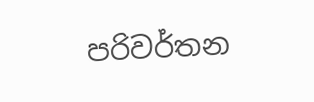පරිවර්තන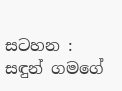සටහන :
සඳුන් ගමගේ